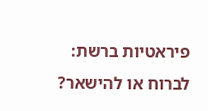פיראטיות ברשת: לברוח או להישאר?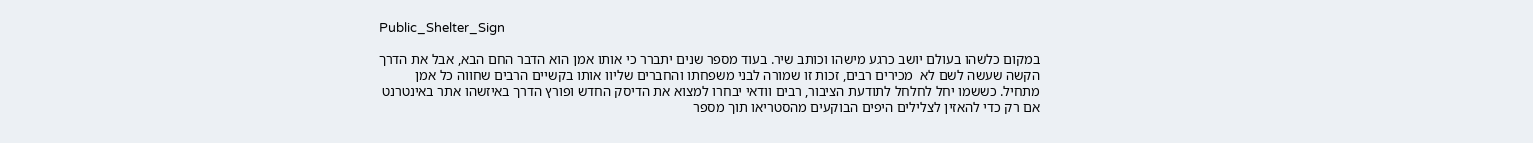Public_Shelter_Sign

במקום כלשהו בעולם יושב כרגע מישהו וכותב שיר. בעוד מספר שנים יתברר כי אותו אמן הוא הדבר החם הבא, אבל את הדרך הקשה שעשה לשם לא  מכירים רבים, זכות זו שמורה לבני משפחתו והחברים שליוו אותו בקשיים הרבים שחווה כל אמן מתחיל. כששמו יחל לחלחל לתודעת הציבור, רבים וודאי יבחרו למצוא את הדיסק החדש ופורץ הדרך באיזשהו אתר באינטרנט אם רק כדי להאזין לצלילים היפים הבוקעים מהסטריאו תוך מספר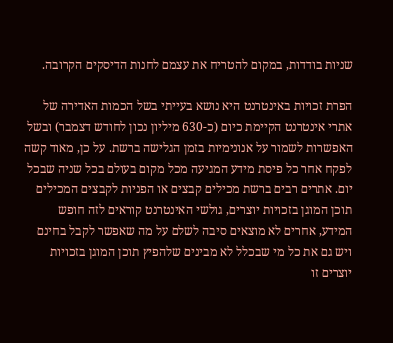שניות בודדות, במקום להטריח את עצמם לחנות הדיסקים הקרובה.

הפרת זכויות באינטרנט היא נושא בעייתי בשל הכמות האדירה של אתרי אינטרנט הקיימת כיום (כ-630 מיליון נכון לחודש דצמבר) ובשל האפשרות לשמור על אנונימיות בזמן הגלישה ברשת. על כן, מאוד קשה לפקח אחר כל פיסת מידע המגיעה מכל מקום בעולם בכל שניה שבכל יום. אתרים רבים ברשת מכילים קבצים או הפניות לקבצים המכילים תוכן המוגן בזכויות יוצרים, גולשי האינטרנט קוראים לזה חופש המידע, אחרים לא מוצאים סיבה לשלם על מה שאפשר לקבל בחינם ויש גם את כל מי שבכלל לא מבינים שלהפיץ תוכן המוגן בזכויות יוצרים זו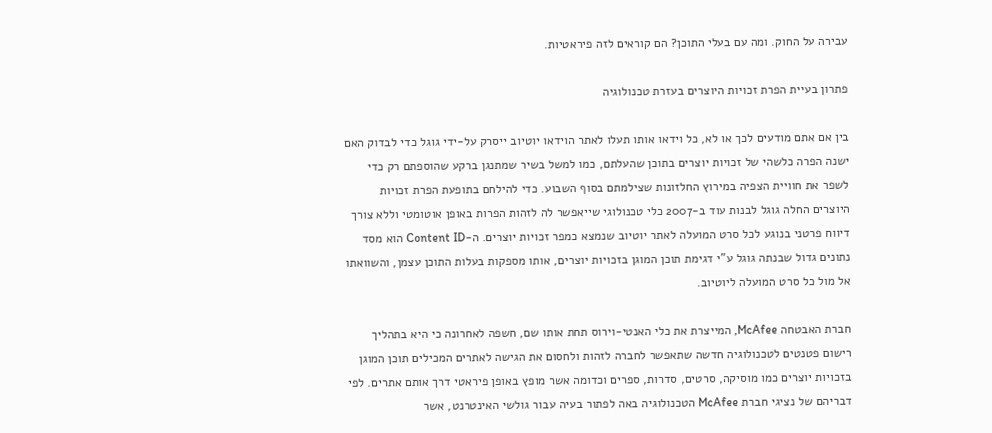עבירה על החוק. ומה עם בעלי התוכן? הם קוראים לזה פיראטיות.

פתרון בעיית הפרת זכויות היוצרים בעזרת טכנולוגיה

בין אם אתם מודעים לכך או לא, כל וידאו אותו תעלו לאתר הוידאו יוטיוב ייסרק על-ידי גוגל כדי לבדוק האם ישנה הפרה כלשהי של זכויות יוצרים בתוכן שהעלתם, כמו למשל בשיר שמתנגן ברקע שהוספתם רק כדי לשפר את חוויית הצפיה במירוץ החלזונות שצילמתם בסוף השבוע. כדי להילחם בתופעת הפרת זכויות היוצרים החלה גוגל לבנות עוד ב-2007 כלי טכנולוגי שייאפשר לה לזהות הפרות באופן אוטומטי וללא צורך דיווח פרטני בנוגע לכל סרט המועלה לאתר יוטיוב שנמצא כמפר זכויות יוצרים. ה-Content ID הוא מסד נתונים גדול שבנתה גוגל ע”י דגימת תוכן המוגן בזכויות יוצרים, אותו מספקות בעלות התוכן עצמן, והשוואתו אל מול כל סרט המועלה ליוטיוב.

חברת האבטחה McAfee, המייצרת את כלי האנטי-וירוס תחת אותו שם, חשפה לאחרונה כי היא בתהליך רישום פטנטים לטכנולוגיה חדשה שתאפשר לחברה לזהות ולחסום את הגישה לאתרים המכילים תוכן המוגן בזכויות יוצרים כמו מוסיקה, סרטים, סדרות, ספרים וכדומה אשר מופץ באופן פיראטי דרך אותם אתרים. לפי דבריהם של נציגי חברת McAfee הטכנולוגיה באה לפתור בעיה עבור גולשי האינטרנט, אשר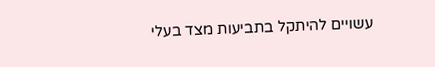עשויים להיתקל בתביעות מצד בעלי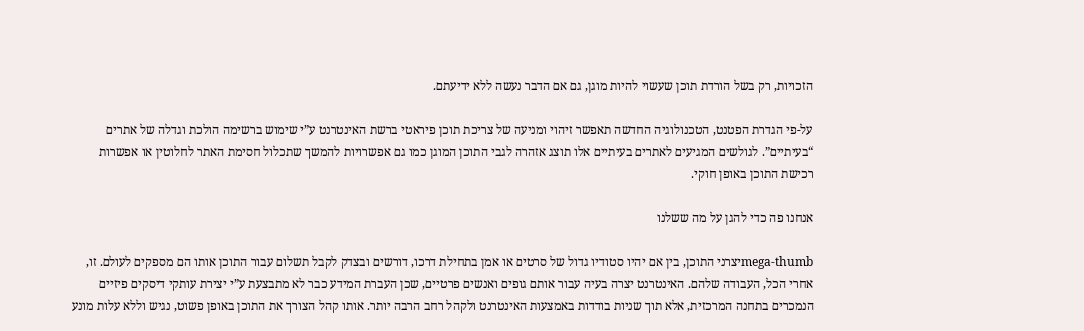הזכויות, רק בשל הורדת תוכן שעשוי להיות מוגן, גם אם הדבר נעשה ללא ידיעתם.

על-פי הגדרת הפטנט, הטכנולוגיה החדשה תאפשר זיהוי ומניעה של צריכת תוכן פיראטי ברשת האינטרנט ע”י שימוש ברשימה הולכת וגדלה של אתרים “בעיתיים”. לגולשים המגיעים לאתרים בעיתיים אלו תוצג אזהרה לגבי התוכן המוגן כמו גם אפשרויות להמשך שתכלול חסימת האתר לחלוטין או אפשרות רכישת התוכן באופן חוקי.

אנחנו פה כדי להגן על מה ששלנו

mega-thumbיצרני התוכן, בין אם יהיו סטודיו גדול של סרטים או אמן בתחילת דרכו, דורשים ובצדק לקבל תשלום עבור התוכן אותו הם מספקים לעולם. זו, אחרי הכל, העבודה שלהם. האינטרנט יצרה בעיה עבור אותם גופים ואנשים פרטיים, שכן העברת המידע כבר לא מתבצעת ע”י יצירת עותקי דיסקים פיזיים הנמכרים בתחנה המרכזית, אלא תוך שניות בודדות באמצעות האינטרנט ולקהל רחב הרבה יותר. אותו קהל הצורך את התוכן באופן פשוט, נגיש וללא עלות מונע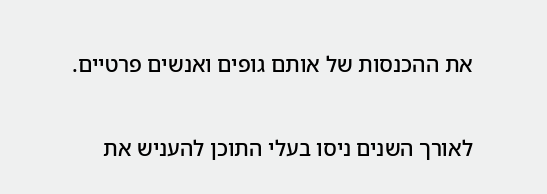את ההכנסות של אותם גופים ואנשים פרטיים.

לאורך השנים ניסו בעלי התוכן להעניש את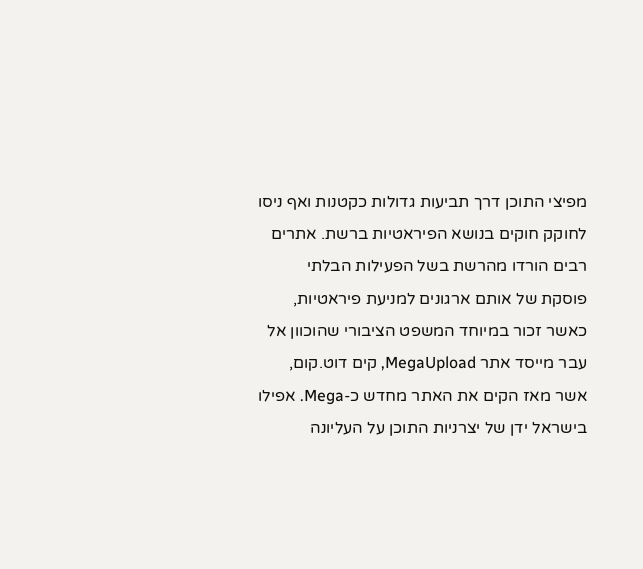מפיצי התוכן דרך תביעות גדולות כקטנות ואף ניסו לחוקק חוקים בנושא הפיראטיות ברשת. אתרים רבים הורדו מהרשת בשל הפעילות הבלתי פוסקת של אותם ארגונים למניעת פיראטיות, כאשר זכור במיוחד המשפט הציבורי שהוכוון אל עבר מייסד אתר MegaUpload, קים דוט.קום, אשר מאז הקים את האתר מחדש כ-Mega. אפילו בישראל ידן של יצרניות התוכן על העליונה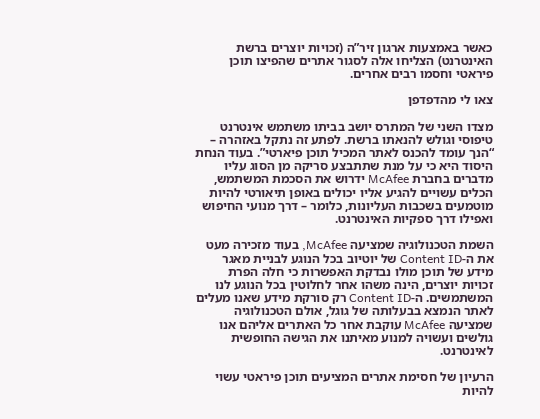כאשר באמצעות ארגון זיר”ה (זכויות יוצרים ברשת האינטרנט) הצליחו אלה לסגור אתרים שהפיצו תוכן פיראטי וחסמו רבים אחרים.

צאו לי מהדפדפן

מצדו השני של המתרס יושב בביתו משתמש אינטרנט טיפוסי וגולש להנאתו ברשת. לפתע זה נתקל באזהרה – “הנך עומד להכנס לאתר המכיל תוכן פיארטי”. בעוד הנחת היסוד היא כי על מנת שתתבצע סריקה מן הסוג עליו מדברים בחברת McAfee ידרוש את הסכמת המשתמש, הכלים עשויים להגיע אליו יכולים באופן תיאורטי להיות מוטמעים בשכבות העליונות, כלומר – דרך מנועי החיפוש ואפילו דרך ספקיות האינטרנט.

השמת הטכנולוגיה שמציעה McAfee, בעוד מזכירה מעט את ה-Content ID של יוטיוב בכל הנוגע לבניית מאגר מידע של תוכן מולו נבדקת האפשרות כי חלה הפרת זכויות יוצרים, הינה משהו אחר לחלוטין בכל הנוגע לנו המשתמשים. ה-Content ID רק סורקת מידע שאנו מעלים לאתר הנמצא בבעלותה של גוגל, אולם הטכנולוגיה שמציעה McAfee עוקבת אחר כל האתרים אליהם אנו גולשים ועשויה למנוע מאיתנו את הגישה החופשית לאינטרנט.

הרעיון של חסימת אתרים המציעים תוכן פיראטי עשוי להיות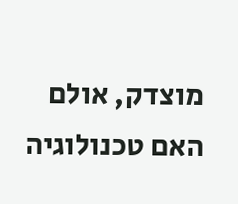מוצדק, אולם האם טכנולוגיה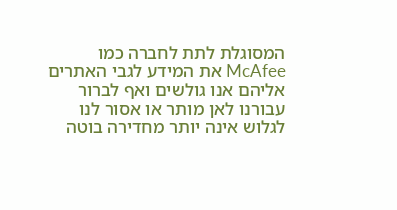המסוגלת לתת לחברה כמו McAfee את המידע לגבי האתרים אליהם אנו גולשים ואף לברור עבורנו לאן מותר או אסור לנו לגלוש אינה יותר מחדירה בוטה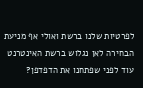לפרטיות שלנו ברשת ואולי אף מניעת הבחירה לאן נגלוש ברשת האינטרנט עוד לפני שפתחנו את הדפדפן?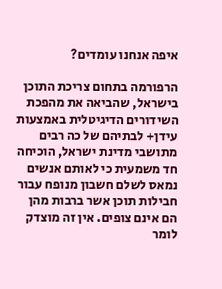איפה אנחנו עומדים?

הרפורמה בתחום צריכת התוכן בישראל, שהביאה את מהפכת השידורים הדיגיטלית באמצעות עידן+ לבתיהם של כה רבים מתושבי מדינת ישראל, הוכיחה חד משמעית כי לאותם אנשים נמאס לשלם חשבון מנופח עבור חבילות תוכן אשר ברבות מהן הם אינם צופים. אין זה מוצדק לומר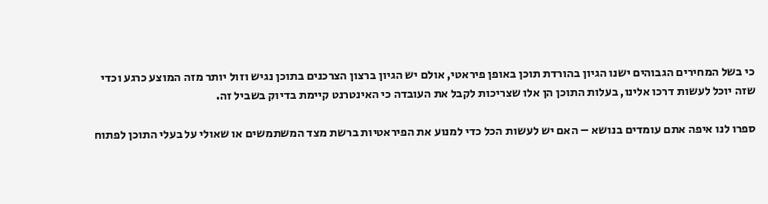כי בשל המחירים הגבוהים ישנו הגיון בהורדת תוכן באופן פיראטי, אולם יש הגיון ברצון הצרכנים בתוכן נגיש וזול יותר מזה המוצע כרגע וכדי שזה יוכל לעשות דרכו אלינו, בעלות התוכן הן אלו שצריכות לקבל את העובדה כי האינטרנט קיימת בדיוק בשביל זה.

ספרו לנו איפה אתם עומדים בנושא – האם יש לעשות הכל כדי למנוע את הפיראטיות ברשת מצד המשתמשים או שאולי על בעלי התוכן לפתוח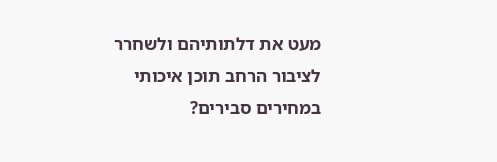מעט את דלתותיהם ולשחרר לציבור הרחב תוכן איכותי במחירים סבירים?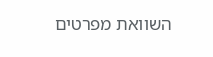השוואת מפרטים